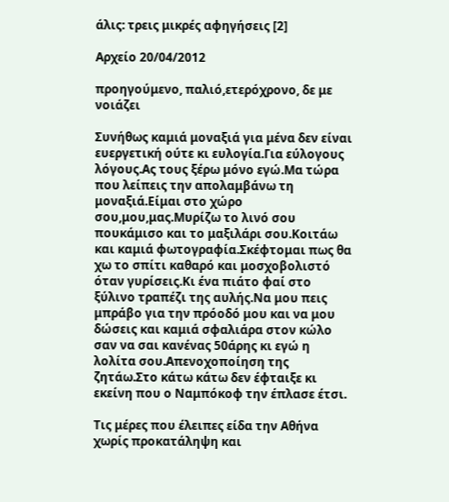άλις: τρεις μικρές αφηγήσεις [2]

Αρχείο 20/04/2012

προηγούμενο, παλιό,ετερόχρονο, δε με νοιάζει

Συνήθως καμιά μοναξιά για μένα δεν είναι ευεργετική ούτε κι ευλογία.Για εύλογους λόγους.Ας τους ξέρω μόνο εγώ.Μα τώρα που λείπεις την απολαμβάνω τη μοναξιά.Είμαι στο χώρο σου,μου,μας.Μυρίζω το λινό σου πουκάμισο και το μαξιλάρι σου.Κοιτάω και καμιά φωτογραφία.Σκέφτομαι πως θα χω το σπίτι καθαρό και μοσχοβολιστό όταν γυρίσεις.Κι ένα πιάτο φαί στο ξύλινο τραπέζι της αυλής.Να μου πεις μπράβο για την πρόοδό μου και να μου δώσεις και καμιά σφαλιάρα στον κώλο σαν να σαι κανένας 50άρης κι εγώ η λολίτα σου.Απενοχοποίηση της ζητάω.Στο κάτω κάτω δεν έφταιξε κι εκείνη που ο Ναμπόκοφ την έπλασε έτσι.

Τις μέρες που έλειπες είδα την Αθήνα χωρίς προκατάληψη και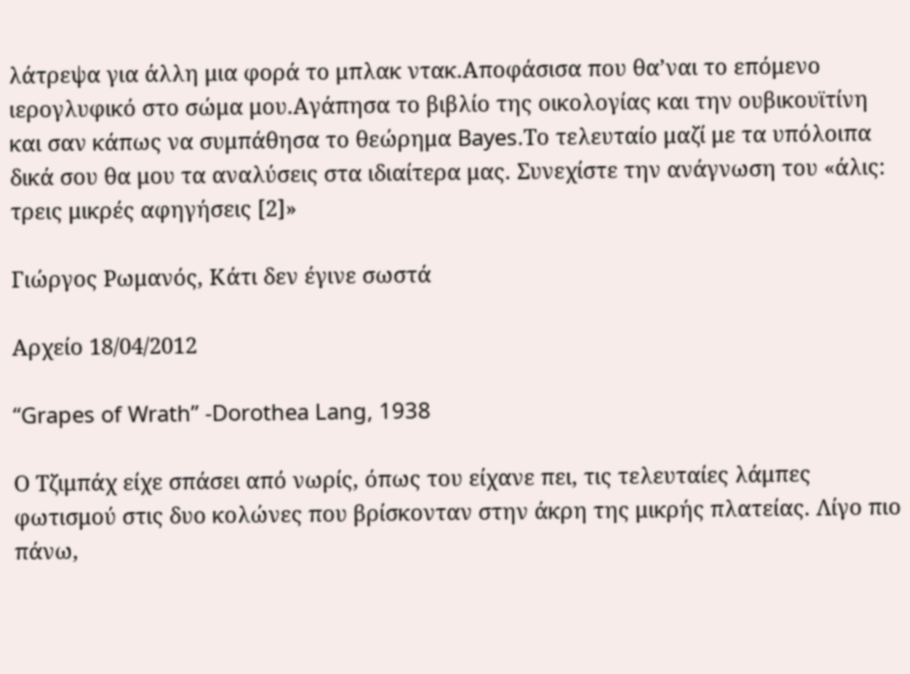λάτρεψα για άλλη μια φορά το μπλακ ντακ.Αποφάσισα που θα’ναι το επόμενο ιερογλυφικό στο σώμα μου.Αγάπησα το βιβλίο της οικολογίας και την ουβικουϊτίνη και σαν κάπως να συμπάθησα το θεώρημα Bayes.Το τελευταίο μαζί με τα υπόλοιπα δικά σου θα μου τα αναλύσεις στα ιδιαίτερα μας. Συνεχίστε την ανάγνωση του «άλις: τρεις μικρές αφηγήσεις [2]»

Γιώργος Ρωμανός, Κάτι δεν έγινε σωστά

Αρχείο 18/04/2012

“Grapes of Wrath” -Dorothea Lang, 1938

Ο Τζιμπάχ είχε σπάσει από νωρίς, όπως του είχανε πει, τις τελευταίες λάμπες φωτισμού στις δυο κολώνες που βρίσκονταν στην άκρη της μικρής πλατείας. Λίγο πιο πάνω,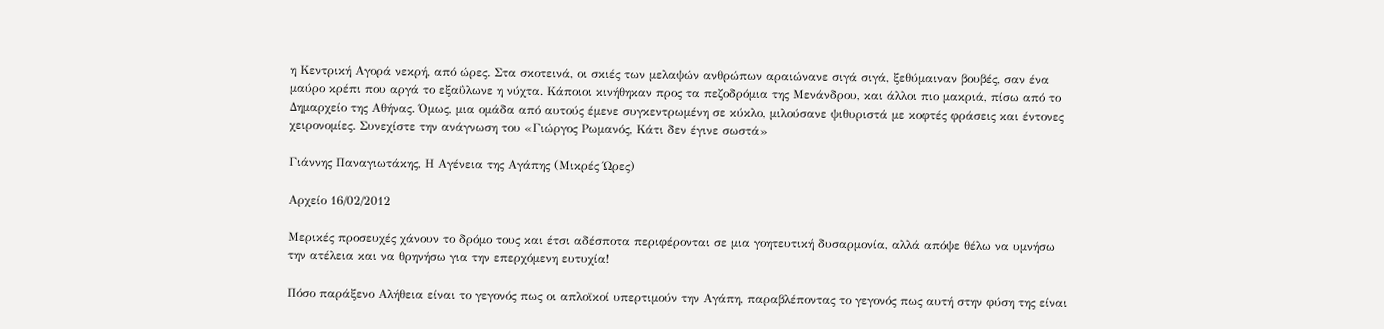η Κεντρική Αγορά νεκρή, από ώρες. Στα σκοτεινά, οι σκιές των μελαψών ανθρώπων αραιώνανε σιγά σιγά, ξεθύμαιναν βουβές, σαν ένα μαύρο κρέπι που αργά το εξαΰλωνε η νύχτα. Κάποιοι κινήθηκαν προς τα πεζοδρόμια της Μενάνδρου, και άλλοι πιο μακριά, πίσω από το Δημαρχείο της Αθήνας. Όμως, μια ομάδα από αυτούς έμενε συγκεντρωμένη σε κύκλο, μιλούσανε ψιθυριστά με κοφτές φράσεις και έντονες χειρονομίες. Συνεχίστε την ανάγνωση του «Γιώργος Ρωμανός, Κάτι δεν έγινε σωστά»

Γιάννης Παναγιωτάκης, Η Αγένεια της Αγάπης (Μικρές Ώρες)

Αρχείο 16/02/2012

Μερικές προσευχές χάνουν το δρόμο τους και έτσι αδέσποτα περιφέρονται σε μια γοητευτική δυσαρμονία, αλλά απόψε θέλω να υμνήσω την ατέλεια και να θρηνήσω για την επερχόμενη ευτυχία!

Πόσο παράξενο Αλήθεια είναι το γεγονός πως οι απλοϊκοί υπερτιμούν την Αγάπη, παραβλέποντας το γεγονός πως αυτή στην φύση της είναι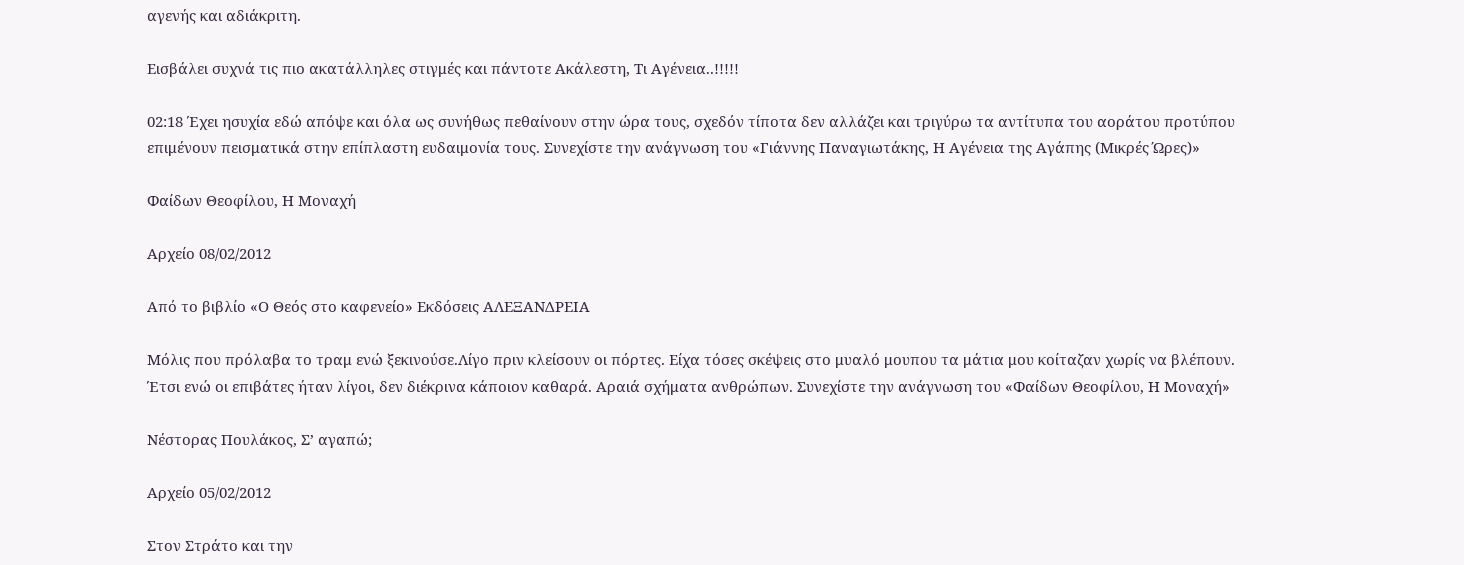αγενής και αδιάκριτη.

Εισβάλει συχνά τις πιο ακατάλληλες στιγμές και πάντοτε Ακάλεστη, Τι Αγένεια..!!!!!

02:18 Έχει ησυχία εδώ απόψε και όλα ως συνήθως πεθαίνουν στην ώρα τους, σχεδόν τίποτα δεν αλλάζει και τριγύρω τα αντίτυπα του αοράτου προτύπου επιμένουν πεισματικά στην επίπλαστη ευδαιμονία τους. Συνεχίστε την ανάγνωση του «Γιάννης Παναγιωτάκης, Η Αγένεια της Αγάπης (Μικρές Ώρες)»

Φαίδων Θεοφίλου, Η Μοναχή

Αρχείο 08/02/2012

Από το βιβλίο «Ο Θεός στο καφενείο» Εκδόσεις ΑΛΕΞΑΝΔΡΕΙΑ

Μόλις που πρόλαβα το τραμ ενώ ξεκινούσε.Λίγο πριν κλείσουν οι πόρτες. Είχα τόσες σκέψεις στο μυαλό μουπου τα μάτια μου κοίταζαν χωρίς να βλέπουν. Έτσι ενώ οι επιβάτες ήταν λίγοι, δεν διέκρινα κάποιον καθαρά. Αραιά σχήματα ανθρώπων. Συνεχίστε την ανάγνωση του «Φαίδων Θεοφίλου, Η Μοναχή»

Νέστορας Πουλάκος, Σ’ αγαπώ;

Αρχείο 05/02/2012

Στον Στράτο και την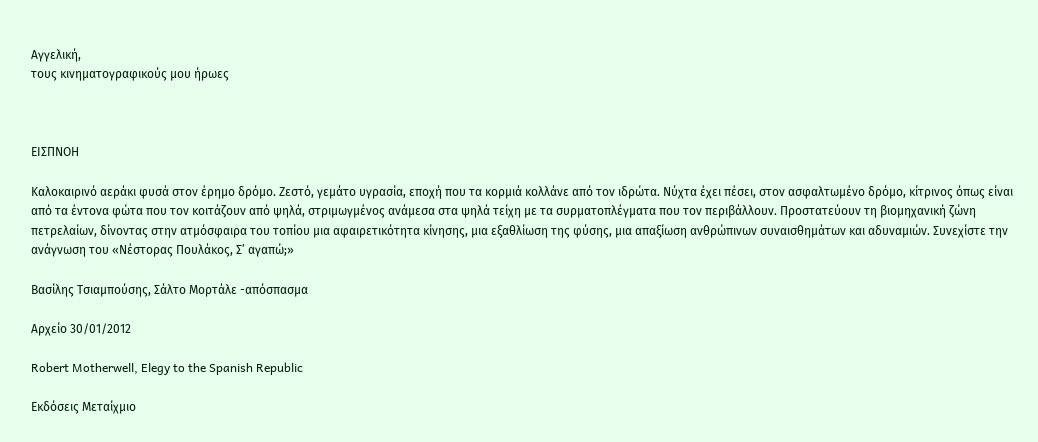Αγγελική,
τους κινηματογραφικούς μου ήρωες



ΕΙΣΠΝΟΗ

Καλοκαιρινό αεράκι φυσά στον έρημο δρόμο. Ζεστό, γεμάτο υγρασία, εποχή που τα κορμιά κολλάνε από τον ιδρώτα. Νύχτα έχει πέσει, στον ασφαλτωμένο δρόμο, κίτρινος όπως είναι από τα έντονα φώτα που τον κοιτάζουν από ψηλά, στριμωγμένος ανάμεσα στα ψηλά τείχη με τα συρματοπλέγματα που τον περιβάλλουν. Προστατεύουν τη βιομηχανική ζώνη πετρελαίων, δίνοντας στην ατμόσφαιρα του τοπίου μια αφαιρετικότητα κίνησης, μια εξαθλίωση της φύσης, μια απαξίωση ανθρώπινων συναισθημάτων και αδυναμιών. Συνεχίστε την ανάγνωση του «Νέστορας Πουλάκος, Σ’ αγαπώ;»

Βασίλης Τσιαμπούσης, Σάλτο Μορτάλε -απόσπασμα

Αρχείο 30/01/2012

Robert Motherwell, Elegy to the Spanish Republic

Εκδόσεις Μεταίχμιο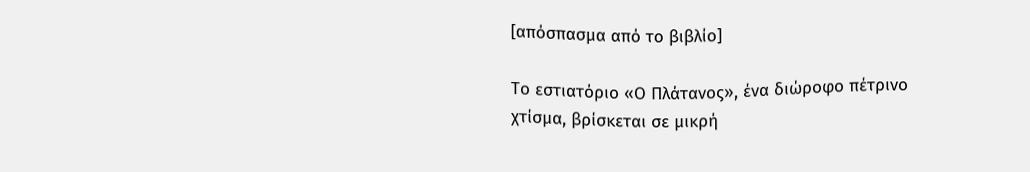[απόσπασμα από το βιβλίο]

Το εστιατόριο «Ο Πλάτανος», ένα διώροφο πέτρινο χτίσμα, βρίσκεται σε μικρή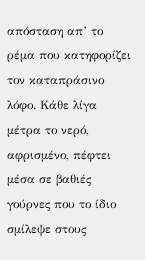απόσταση απ’ το ρέμα που κατηφορίζει τον καταπράσινο λόφο. Κάθε λίγα μέτρα το νερό, αφρισμένο, πέφτει μέσα σε βαθιές γούρνες που το ίδιο σμίλεψε στους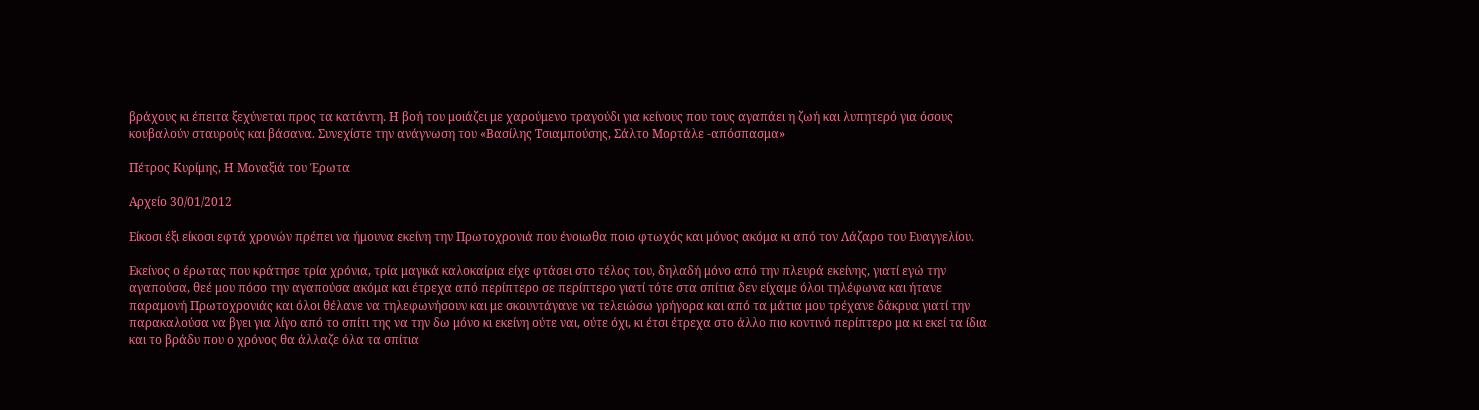βράχους κι έπειτα ξεχύνεται προς τα κατάντη. Η βοή του μοιάζει με χαρούμενο τραγούδι για κείνους που τους αγαπάει η ζωή και λυπητερό για όσους κουβαλούν σταυρούς και βάσανα. Συνεχίστε την ανάγνωση του «Βασίλης Τσιαμπούσης, Σάλτο Μορτάλε -απόσπασμα»

Πέτρος Κυρίμης, Η Μοναξιά του Έρωτα

Αρχείο 30/01/2012

Είκοσι έξι είκοσι εφτά χρονών πρέπει να ήμουνα εκείνη την Πρωτοχρονιά που ένοιωθα ποιο φτωχός και μόνος ακόμα κι από τον Λάζαρο του Ευαγγελίου.

Εκείνος ο έρωτας που κράτησε τρία χρόνια, τρία μαγικά καλοκαίρια είχε φτάσει στο τέλος του, δηλαδή μόνο από την πλευρά εκείνης, γιατί εγώ την αγαπούσα, θεέ μου πόσο την αγαπούσα ακόμα και έτρεχα από περίπτερο σε περίπτερο γιατί τότε στα σπίτια δεν είχαμε όλοι τηλέφωνα και ήτανε παραμονή Πρωτοχρονιάς και όλοι θέλανε να τηλεφωνήσουν και με σκουντάγανε να τελειώσω γρήγορα και από τα μάτια μου τρέχανε δάκρυα γιατί την παρακαλούσα να βγει για λίγο από το σπίτι της να την δω μόνο κι εκείνη ούτε ναι, ούτε όχι, κι έτσι έτρεχα στο άλλο πιο κοντινό περίπτερο μα κι εκεί τα ίδια και το βράδυ που ο χρόνος θα άλλαζε όλα τα σπίτια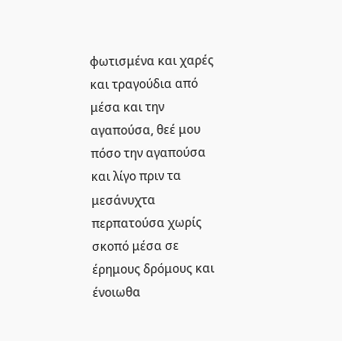φωτισμένα και χαρές και τραγούδια από μέσα και την αγαπούσα, θεέ μου πόσο την αγαπούσα και λίγο πριν τα μεσάνυχτα περπατούσα χωρίς σκοπό μέσα σε έρημους δρόμους και ένοιωθα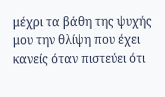μέχρι τα βάθη της ψυχής μου την θλίψη που έχει κανείς όταν πιστεύει ότι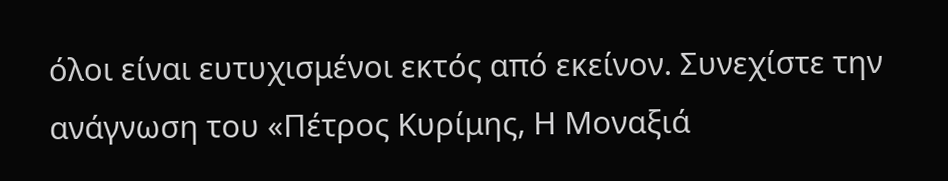όλοι είναι ευτυχισμένοι εκτός από εκείνον. Συνεχίστε την ανάγνωση του «Πέτρος Κυρίμης, Η Μοναξιά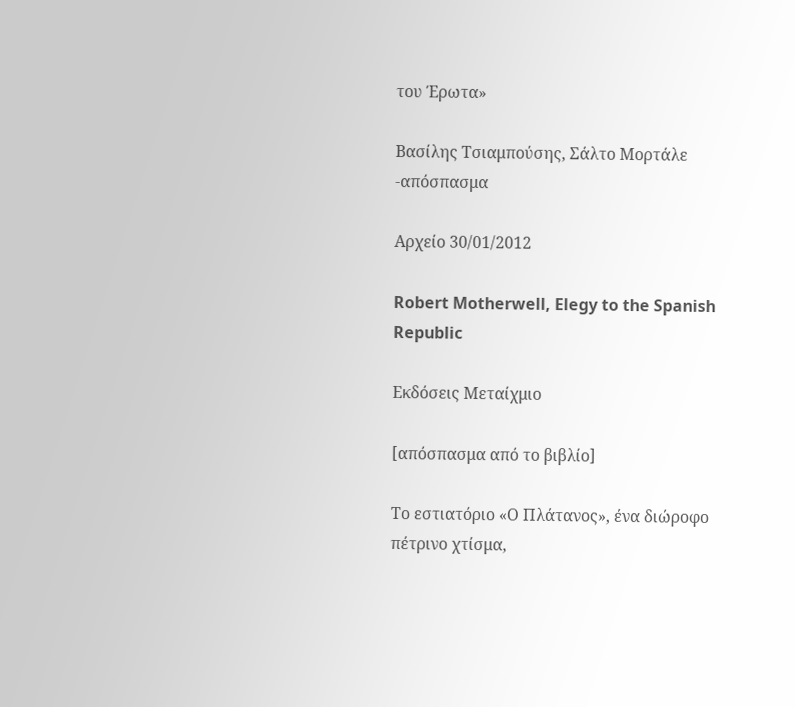του Έρωτα»

Βασίλης Τσιαμπούσης, Σάλτο Μορτάλε -απόσπασμα

Αρχείο 30/01/2012

Robert Motherwell, Elegy to the Spanish Republic

Εκδόσεις Μεταίχμιο

[απόσπασμα από το βιβλίο]

Το εστιατόριο «Ο Πλάτανος», ένα διώροφο πέτρινο χτίσμα,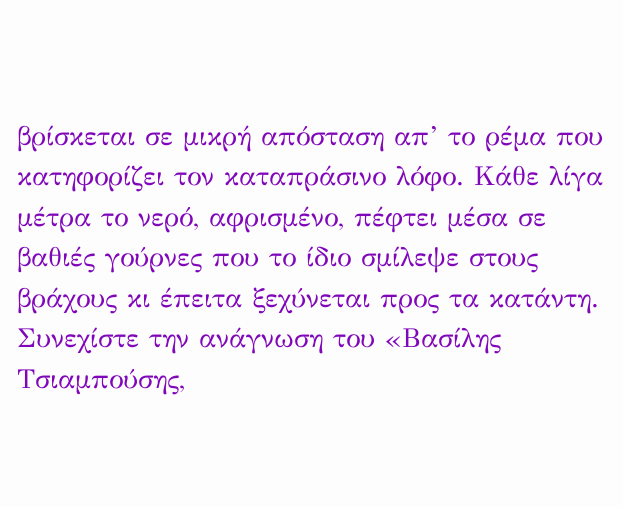βρίσκεται σε μικρή απόσταση απ’ το ρέμα που κατηφορίζει τον καταπράσινο λόφο. Κάθε λίγα μέτρα το νερό, αφρισμένο, πέφτει μέσα σε βαθιές γούρνες που το ίδιο σμίλεψε στους βράχους κι έπειτα ξεχύνεται προς τα κατάντη. Συνεχίστε την ανάγνωση του «Βασίλης Τσιαμπούσης,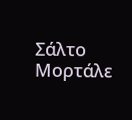Σάλτο Μορτάλε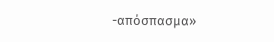-απόσπασμα»